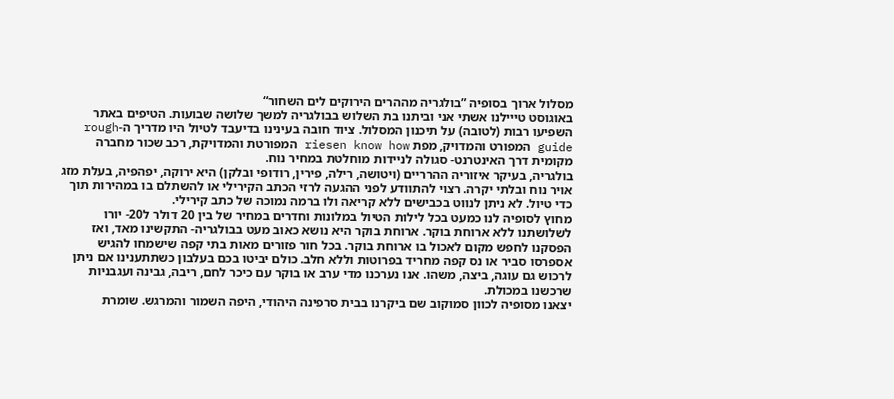מסלול ארוך בסופיה ”בולגריה מההרים הירוקים לים השחור“
באוגוסט טייילנו אשתי אני וביתנו בת השלוש בבולגריה למשך שלושה שבועות. הטיפים באתר השפיעו רבות (לטובה) על תיכנון המסלול. ציוד חובה בעינינו בדיעבד לטיול היו מדריך ה-rough guide המפורט והמדויק, מפת riesen know how המפורטת והמדויקת, רכב שכור מחברה מקומית דרך האינטרנט- סגולה לניידות מוחלטת במחיר נוח.
בולגריה, בעיקר איזוריה ההרריים (ויטושה, רילה, פירין, רודופי ובלקן) היא ירוקה, יפהפיה, בעלת מזג אויר נוח ובלתי יקרה. רצוי להתוודע לפני ההגעה לרזי הכתב הקירילי או להשתלם בו במהירות תוך כדי טיול. לא ניתן לנווט בכבישים ללא קריאה ולו ברמה נמוכה של כתב קירילי.
מחוץ לסופיה לנו כמעט בכל לילות הטיול במלונות וחדרים במחיר של בין 20 דולר ל20- יורו לשלושתנו ללא ארוחת בוקר. ארוחת בוקר היא נושא כאוב מעט בבולגריה- התקשינו מאד, ואז הפסקנו לחפש מקום לאכול בו ארוחת בוקר. בכל חור פזורים מאות בתי קפה שישמחו להגיש אספרסו סביר או נס קפה מחריד בפרוטות וללא חלב. כולם יביטו בכם בעלבון כשתתענינו אם ניתן לרכוש גם עוגה, ביצה, משהו. אנו נערכנו מדי ערב או בוקר עם כיכר לחם, ריבה, גבינה ועגבניות שרכשנו במכולת.
יצאנו מסופיה לכוון סמוקוב שם ביקרנו בבית סרפינה היהודי, היפה השמור והמרגש. שומרת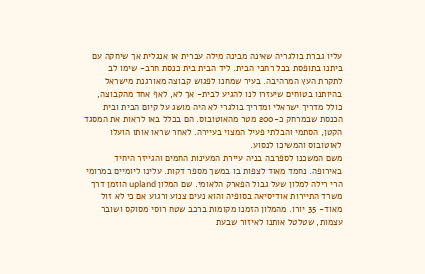עליו גברת בולגריה שאינה מבינה מילה עברית או אנגלית אך שיחקה עם ביתנו בתופסת בכל רחבי הבית. ליד הבית בית כנסת חרב- שימו לב לתקרת העץ המרהיבה. בעיר שמחנו לפגוש קבוצה מאורגנת מישראל בהיותנו בטוחים שיעזרו לנו להגיע לבית- אך לא, לאף אחד מהקבוצה, כולל מדריך ישראלי ומדריך בולגרי לא היה מושג על קיום הבית ובית הכנסת שבמרחק כ-200 מטר מהאוטובוס. הם בכלל באו לראות את המסגד הקטן, הסתמי והבלתי פעיל המצוי בעיירה. לאחר שראו אותו הועלו לאוטובוס והמשיכו לנסוע.
משם המשכנו לספרבה בניה עיירת המעינות החמים והגייזר היחיד באירופה. נחמד מאוד לצפות בו במשך מספר דקות. עלינו ליומיים במרומי הרי רילה למלון שעל גבול הפארק הלאומי. שם המלון upland הוזמן דרך משרד התיירות אודיסיאה בסופיה והוא נעים צנוע ורגוע אם כי לא זול מאוד- 35 יורו. מהמלון הזמנו מקומות ברכב שטח רוסי מסוקס ושובר עצמות, שטלטל אותנו לאיזור שבעת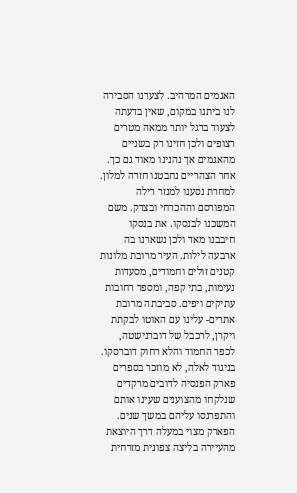האגמים המרהיב. לצערנו הסבירה לנו ביתנו במקום, שאין בדעתה לצעוד ברגל יותר ממאה מטרים רצופים ולכן חזינו רק בשניים מהאגמים אך נהנינו מאוד גם כך. אחר הצהריים נחבטנו חזרה למלון.
למחרת נסענו למנזר רילה המפורסם וההכרחי ובצדק. משם המשכנו לבנסקו. את בנסקו חיבבנו מאד ולכן נשארנו בה ארבעה לילות. העיר מרובת מלונות קטנים זולים וחמודים, מסעדות נעימות, בתי קפה, ומספר רחובות עתיקים ויפים. סביבתה מרובת אתרים- עלינו עם האוטו לבקתת ויקרן, לרכבל של דוברנישטה, לכפר החמוד והלא רחוק דוברסקו. בניגוד לאלה, לא מוזכר בספרים פארק הפנסיה לדובים מרקדים שנלקחו מהצוענים שעינו אותם והתפרנסו עליהם במשך שנים. הפארק מצוי במעלה דרך היוצאת מהעיירה בליצה צפונית מזרחית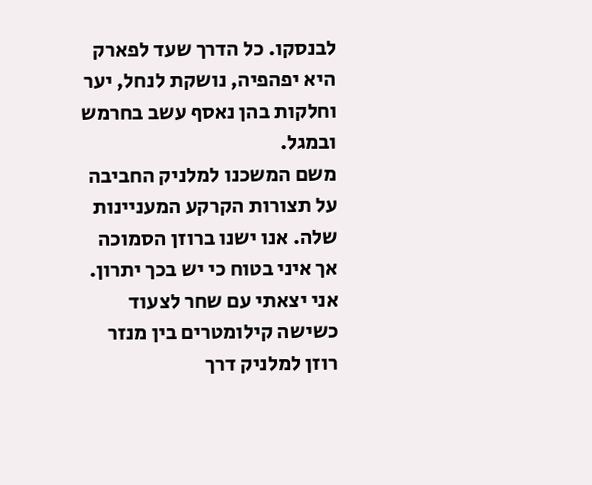לבנסקו. כל הדרך שעד לפארק היא יפהפיה, נושקת לנחל, יער וחלקות בהן נאסף עשב בחרמש ובמגל.
משם המשכנו למלניק החביבה על תצורות הקרקע המעניינות שלה. אנו ישנו ברוזן הסמוכה אך איני בטוח כי יש בכך יתרון. אני יצאתי עם שחר לצעוד כשישה קילומטרים בין מנזר רוזן למלניק דרך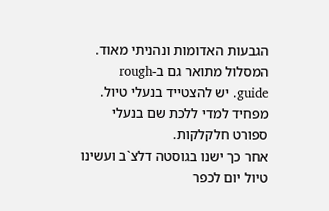הגבעות האדומות ונהניתי מאוד. המסלול מתואר גם ב-rough guide. יש להצטייד בנעלי טיול. מפחיד למדי ללכת שם בנעלי ספורט חלקלקות.
אחר כך ישנו בגוסטה דלצ`ב ועשינו טיול יום לכפר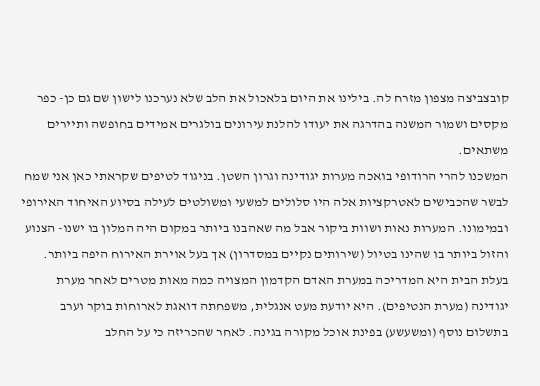קובצביצה מצפון מזרח לה. בילינו את היום בלאכול את הלב שלא נערכנו לישון שם גם כן- כפר מקסים ושמור המשנה בהדרגה את יעודו להלנת עירונים בולגרים אמידים בחופשה ותיירים משתאים.
המשכנו להרי הרודופי בואכה מערות יגודינה וגרון השטן. בניגוד לטיפים שקראתי כאן אני שמח לבשר שהכבישים לאטרקציות אלה היו סלולים למשעי ומשולטים לעילה בסיוע האיחוד האירופי ובמימונו. המערות נאות ושוות ביקור אבל מה שאהבנו ביותר במקום היה המלון בו ישנו- הצנוע והזול ביותר בו שהינו בטיול (שירותים נקיים במסדרון) אך בעל אוירת האירוח היפה ביותר. בעלת הבית היא המדריכה במערת האדם הקדמון המצויה כמה מאות מטרים לאחר מערת יגודינה (מערת הנטיפים). היא יודעת מעט אנגלית, משפחתה דואגת לארוחות בוקר וערב בתשלום נוסף (ומשעשע) בפינת אוכל מקורה בגינה. לאחר שהכריזה כי על החלב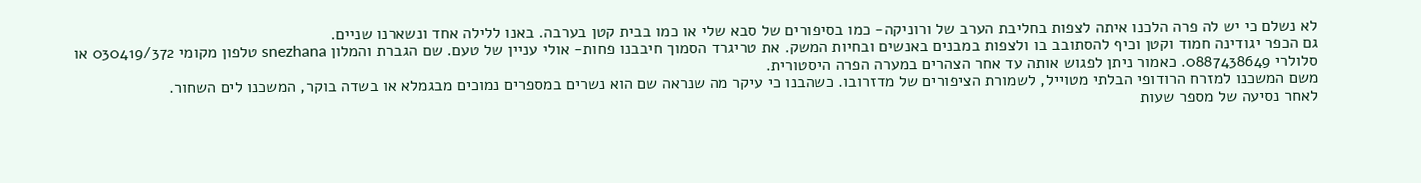לא נשלם כי יש לה פרה הלכנו איתה לצפות בחליבת הערב של ורוניקה- כמו בסיפורים של סבא שלי או כמו בבית קטן בערבה. באנו ללילה אחד ונשארנו שניים.
גם הכפר יגודינה חמוד וקטן וכיף להסתובב בו ולצפות במבנים באנשים ובחיות המשק. את טריגרד הסמוך חיבבנו פחות- אולי עניין של טעם. שם הגברת והמלון snezhana טלפון מקומי 030419/372 או סלולרי 0887438649. כאמור ניתן לפגוש אותה עד אחר הצהרים במערה הפרה היסטורית.
משם המשכנו למזרח הרודופי הבלתי מטוייל, לשמורת הציפורים של מדזרובו. כשהבנו כי עיקר מה שנראה שם הוא נשרים במספרים נמוכים מבגמלא או בשדה בוקר, המשכנו לים השחור.
לאחר נסיעה של מספר שעות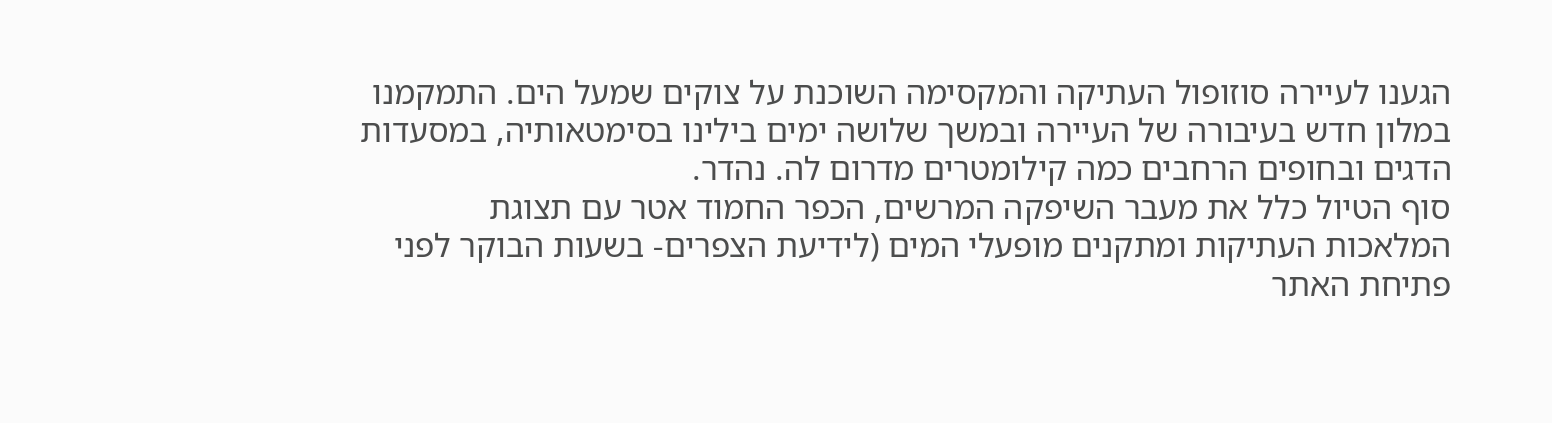הגענו לעיירה סוזופול העתיקה והמקסימה השוכנת על צוקים שמעל הים. התמקמנו במלון חדש בעיבורה של העיירה ובמשך שלושה ימים בילינו בסימטאותיה, במסעדות הדגים ובחופים הרחבים כמה קילומטרים מדרום לה. נהדר.
סוף הטיול כלל את מעבר השיפקה המרשים, הכפר החמוד אטר עם תצוגת המלאכות העתיקות ומתקנים מופעלי המים (לידיעת הצפרים- בשעות הבוקר לפני פתיחת האתר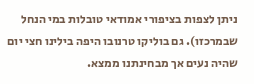ניתן לצפות בציפורי אמודאי טובלות במי הנחל שבמרכזו). גם בוליקו טרנובו היפה בילינו חצי יום שהיה נעים אך מבחינתנו ממצא.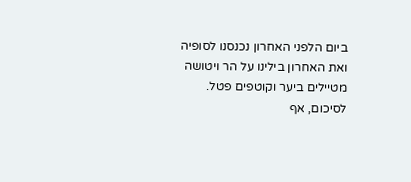ביום הלפני האחרון נכנסנו לסופיה ואת האחרון בילינו על הר ויטושה מטיילים ביער וקוטפים פטל. לסיכום, אף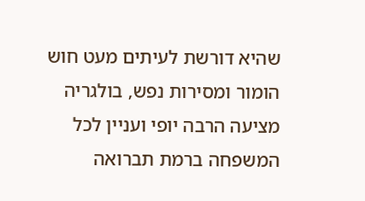שהיא דורשת לעיתים מעט חוש הומור ומסירות נפש, בולגריה מציעה הרבה יופי ועניין לכל המשפחה ברמת תברואה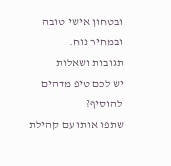ובטחון אישי טובה ובמחיר נוח.
תגובות ושאלות
יש לכם טיפ מדהים להוסיף?
שתפו אותו עם קהילת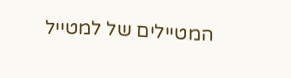המטיילים של למטייל